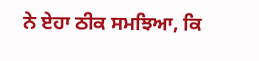ਨੇ ਏਹਾ ਠੀਕ ਸਮਝਿਆ, ਕਿ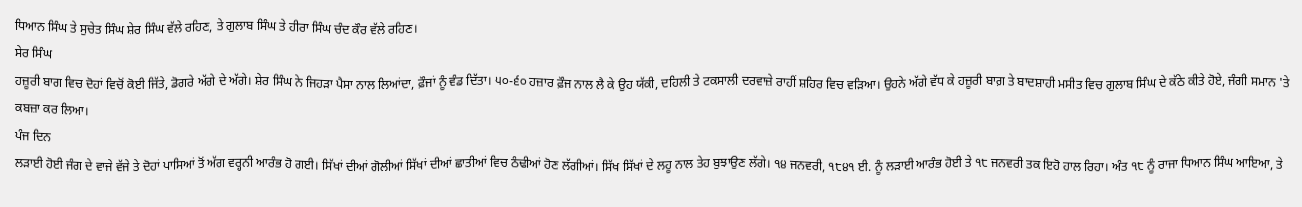ਧਿਆਨ ਸਿੰਘ ਤੇ ਸੁਚੇਤ ਸਿੰਘ ਸ਼ੇਰ ਸਿੰਘ ਵੱਲੇ ਰਹਿਣ, ਤੇ ਗੁਲਾਬ ਸਿੰਘ ਤੇ ਹੀਰਾ ਸਿੰਘ ਚੰਦ ਕੌਰ ਵੱਲੇ ਰਹਿਣ।
ਸੇਰ ਸਿੰਘ
ਹਜ਼ੂਰੀ ਬਾਗ ਵਿਚ ਦੋਹਾਂ ਵਿਚੋਂ ਕੋਈ ਜਿੱਤੇ, ਡੋਗਰੇ ਅੱਗੇ ਦੇ ਅੱਗੇ। ਸ਼ੇਰ ਸਿੰਘ ਨੇ ਜਿਹੜਾ ਪੈਸਾ ਨਾਲ ਲਿਆਂਦਾ, ਫ਼ੌਜਾਂ ਨੂੰ ਵੰਡ ਦਿੱਤਾ। ੫੦-੬੦ ਹਜ਼ਾਰ ਫ਼ੌਜ ਨਾਲ ਲੈ ਕੇ ਉਹ ਯੱਕੀ, ਦਹਿਲੀ ਤੇ ਟਕਸਾਲੀ ਦਰਵਾਜ਼ੇ ਰਾਹੀਂ ਸ਼ਹਿਰ ਵਿਚ ਵੜਿਆ। ਉਹਨੇ ਅੱਗੇ ਵੱਧ ਕੇ ਹਜ਼ੂਰੀ ਬਾਗ਼ ਤੇ ਬਾਦਸ਼ਾਹੀ ਮਸੀਤ ਵਿਚ ਗੁਲਾਬ ਸਿੰਘ ਦੇ ਕੱਠੇ ਕੀਤੇ ਹੋਏ, ਜੰਗੀ ਸਮਾਨ 'ਤੇ ਕਬਜ਼ਾ ਕਰ ਲਿਆ।
ਪੰਜ ਦਿਨ
ਲੜਾਈ ਹੋਈ ਜੰਗ ਦੇ ਵਾਜੇ ਵੱਜੇ ਤੇ ਦੋਹਾਂ ਪਾਸਿਆਂ ਤੋਂ ਅੱਗ ਵਰ੍ਹਨੀ ਆਰੰਭ ਹੋ ਗਈ। ਸਿੱਖਾਂ ਦੀਆਂ ਗੋਲੀਆਂ ਸਿੱਖਾਂ ਦੀਆਂ ਛਾਤੀਆਂ ਵਿਚ ਠੰਢੀਆਂ ਹੋਣ ਲੱਗੀਆਂ। ਸਿੱਖ ਸਿੱਖਾਂ ਦੇ ਲਹੂ ਨਾਲ ਤੇਹ ਬੁਝਾਉਣ ਲੱਗੇ। ੧੪ ਜਨਵਰੀ, ੧੮੪੧ ਈ. ਨੂੰ ਲੜਾਈ ਆਰੰਭ ਹੋਈ ਤੇ ੧੮ ਜਨਵਰੀ ਤਕ ਇਹੋ ਹਾਲ ਰਿਹਾ। ਅੰਤ ੧੮ ਨੂੰ ਰਾਜਾ ਧਿਆਨ ਸਿੰਘ ਆਇਆ, ਤੇ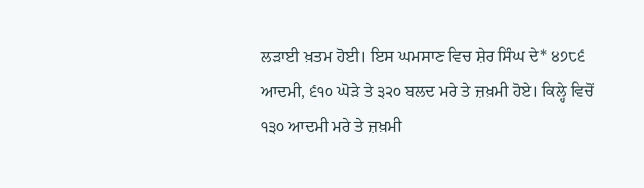ਲੜਾਈ ਖ਼ਤਮ ਹੋਈ। ਇਸ ਘਮਸਾਣ ਵਿਚ ਸ਼ੇਰ ਸਿੰਘ ਦੇ* ੪੭੮੬ ਆਦਮੀ, ੬੧੦ ਘੋੜੇ ਤੇ ੩੨੦ ਬਲਦ ਮਰੇ ਤੇ ਜ਼ਖ਼ਮੀ ਹੋਏ। ਕਿਲ੍ਹੇ ਵਿਚੋਂ ੧੩੦ ਆਦਮੀ ਮਰੇ ਤੇ ਜ਼ਖ਼ਮੀ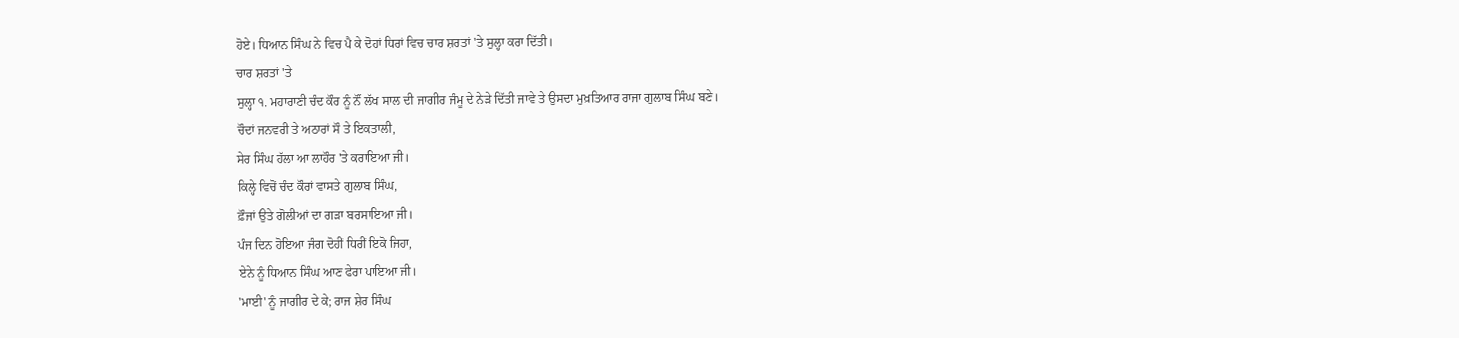ਹੋਏ। ਧਿਆਨ ਸਿੰਘ ਨੇ ਵਿਚ ਪੈ ਕੇ ਦੋਹਾਂ ਧਿਰਾਂ ਵਿਚ ਚਾਰ ਸ਼ਰਤਾਂ 'ਤੇ ਸੁਲ੍ਹਾ ਕਰਾ ਦਿੱਤੀ।
ਚਾਰ ਸ਼ਰਤਾਂ 'ਤੇ
ਸੁਲ੍ਹਾ ੧. ਮਹਾਰਾਣੀ ਚੰਦ ਕੌਰ ਨੂੰ ਨੌਂ ਲੱਖ ਸਾਲ ਦੀ ਜਾਗੀਰ ਜੰਮੂ ਦੇ ਨੇੜੇ ਦਿੱਤੀ ਜਾਵੇ ਤੇ ਉਸਦਾ ਮੁਖ਼ਤਿਆਰ ਰਾਜਾ ਗੁਲਾਬ ਸਿੰਘ ਬਣੇ।
ਚੌਦਾਂ ਜਨਵਰੀ ਤੇ ਅਠਾਰਾਂ ਸੌ ਤੇ ਇਕਤਾਲੀ,
ਸੇਰ ਸਿੰਘ ਹੱਲਾ ਆ ਲਾਹੌਰ 'ਤੇ ਕਰਾਇਆ ਜੀ।
ਕਿਲ੍ਹੇ ਵਿਚੋਂ ਚੰਦ ਕੌਰਾਂ ਵਾਸਤੇ ਗੁਲਾਬ ਸਿੰਘ,
ਫ਼ੌਜਾਂ ਉਤੇ ਗੋਲੀਆਂ ਦਾ ਗੜਾ ਬਰਸਾਇਆ ਜੀ।
ਪੰਜ ਦਿਨ ਹੋਇਆ ਜੰਗ ਦੋਹੀਂ ਧਿਰੀਂ ਇਕੋ ਜਿਹਾ,
ਏਨੇ ਨੂੰ ਧਿਆਨ ਸਿੰਘ ਆਣ ਫੇਰਾ ਪਾਇਆ ਜੀ।
'ਮਾਈ' ਨੂੰ ਜਾਗੀਰ ਦੇ ਕੇ; ਰਾਜ ਸ਼ੇਰ ਸਿੰਘ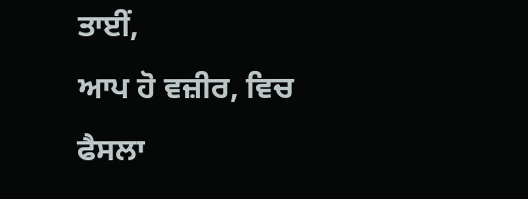ਤਾਈਂ,
ਆਪ ਹੋ ਵਜ਼ੀਰ, ਵਿਚ ਫੈਸਲਾ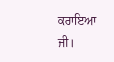ਕਰਾਇਆ ਜੀ।